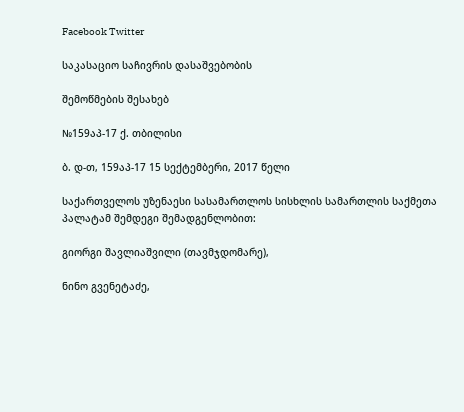Facebook Twitter

საკასაციო საჩივრის დასაშვებობის

შემოწმების შესახებ

№159აპ-17 ქ. თბილისი

ბ. დ-თ, 159აპ-17 15 სექტემბერი, 2017 წელი

საქართველოს უზენაესი სასამართლოს სისხლის სამართლის საქმეთა პალატამ შემდეგი შემადგენლობით:

გიორგი შავლიაშვილი (თავმჯდომარე),

ნინო გვენეტაძე,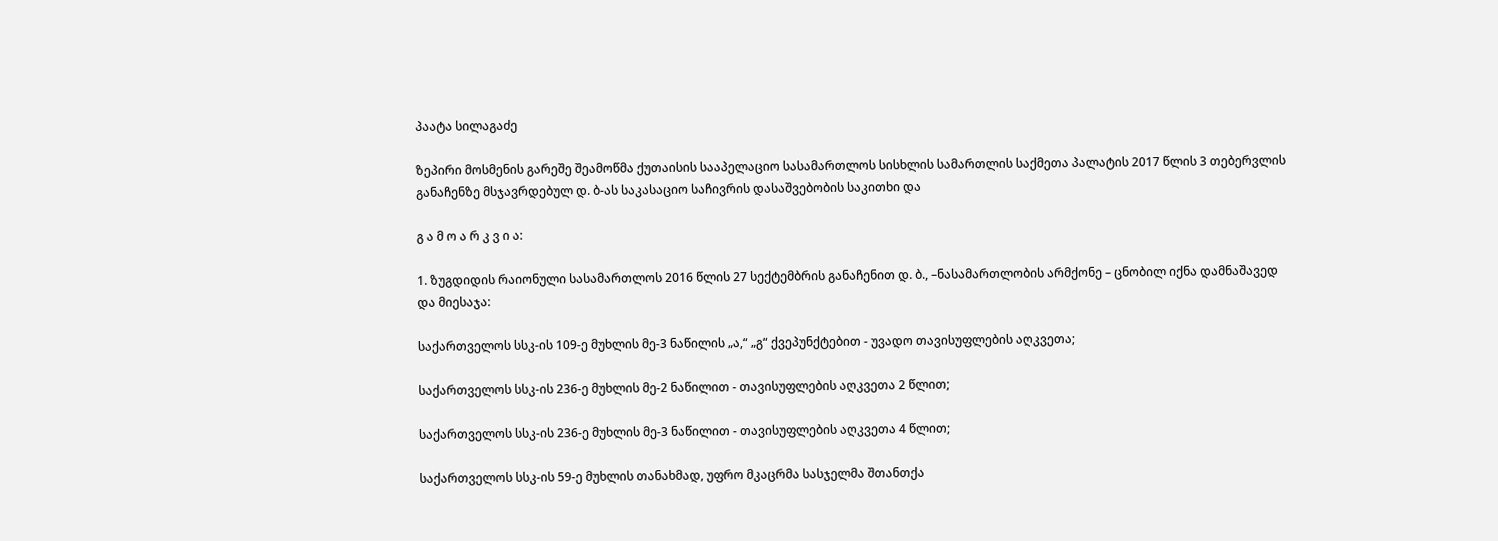პაატა სილაგაძე

ზეპირი მოსმენის გარეშე შეამოწმა ქუთაისის სააპელაციო სასამართლოს სისხლის სამართლის საქმეთა პალატის 2017 წლის 3 თებერვლის განაჩენზე მსჯავრდებულ დ. ბ-ას საკასაციო საჩივრის დასაშვებობის საკითხი და

გ ა მ ო ა რ კ ვ ი ა:

1. ზუგდიდის რაიონული სასამართლოს 2016 წლის 27 სექტემბრის განაჩენით დ. ბ., –ნასამართლობის არმქონე – ცნობილ იქნა დამნაშავედ და მიესაჯა:

საქართველოს სსკ-ის 109-ე მუხლის მე-3 ნაწილის „ა,“ „გ“ ქვეპუნქტებით - უვადო თავისუფლების აღკვეთა;

საქართველოს სსკ-ის 236-ე მუხლის მე-2 ნაწილით - თავისუფლების აღკვეთა 2 წლით;

საქართველოს სსკ-ის 236-ე მუხლის მე-3 ნაწილით - თავისუფლების აღკვეთა 4 წლით;

საქართველოს სსკ-ის 59-ე მუხლის თანახმად, უფრო მკაცრმა სასჯელმა შთანთქა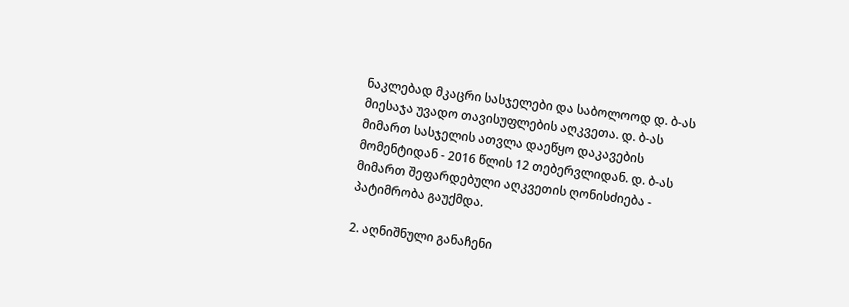ნაკლებად მკაცრი სასჯელები და საბოლოოდ დ. ბ-ას მიესაჯა უვადო თავისუფლების აღკვეთა. დ. ბ-ას მიმართ სასჯელის ათვლა დაეწყო დაკავების მომენტიდან - 2016 წლის 12 თებერვლიდან. დ. ბ-ას მიმართ შეფარდებული აღკვეთის ღონისძიება - პატიმრობა გაუქმდა.

2. აღნიშნული განაჩენი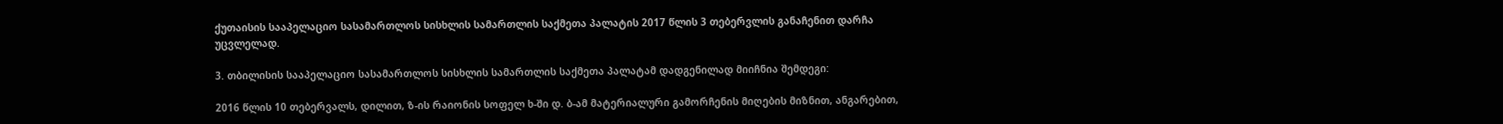ქუთაისის სააპელაციო სასამართლოს სისხლის სამართლის საქმეთა პალატის 2017 წლის 3 თებერვლის განაჩენით დარჩა უცვლელად.

3. თბილისის სააპელაციო სასამართლოს სისხლის სამართლის საქმეთა პალატამ დადგენილად მიიჩნია შემდეგი:

2016 წლის 10 თებერვალს, დილით, ზ-ის რაიონის სოფელ ხ-ში დ. ბ-ამ მატერიალური გამორჩენის მიღების მიზნით, ანგარებით,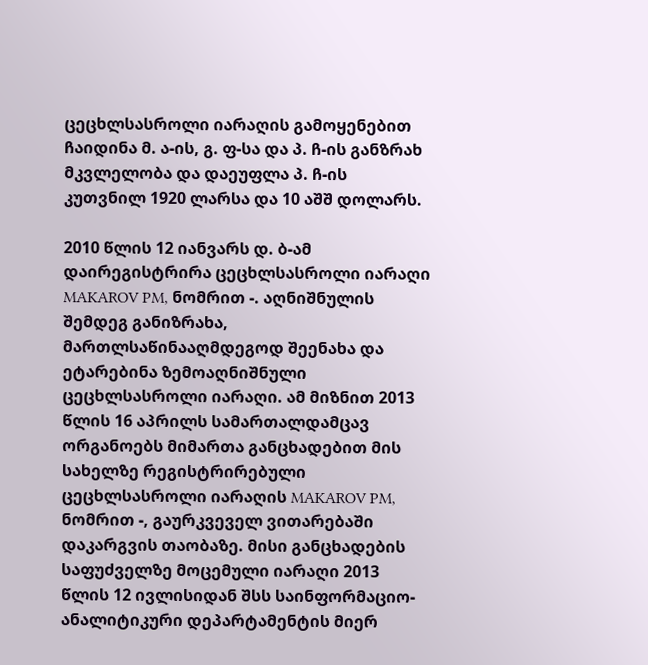ცეცხლსასროლი იარაღის გამოყენებით ჩაიდინა მ. ა-ის, გ. ფ-სა და პ. ჩ-ის განზრახ მკვლელობა და დაეუფლა პ. ჩ-ის კუთვნილ 1920 ლარსა და 10 აშშ დოლარს.

2010 წლის 12 იანვარს დ. ბ-ამ დაირეგისტრირა ცეცხლსასროლი იარაღი MAKAROV PM, ნომრით -. აღნიშნულის შემდეგ განიზრახა, მართლსაწინააღმდეგოდ შეენახა და ეტარებინა ზემოაღნიშნული ცეცხლსასროლი იარაღი. ამ მიზნით 2013 წლის 16 აპრილს სამართალდამცავ ორგანოებს მიმართა განცხადებით მის სახელზე რეგისტრირებული ცეცხლსასროლი იარაღის MAKAROV PM, ნომრით -, გაურკვეველ ვითარებაში დაკარგვის თაობაზე. მისი განცხადების საფუძველზე მოცემული იარაღი 2013 წლის 12 ივლისიდან შსს საინფორმაციო-ანალიტიკური დეპარტამენტის მიერ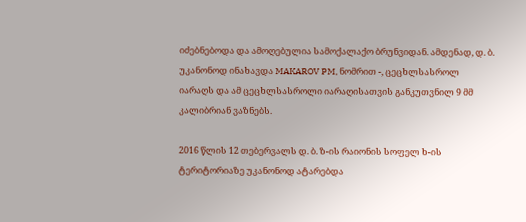იძებნებოდა და ამოღებულია სამოქალაქო ბრუნვიდან. ამდენად, დ. ბ. უკანონოდ ინახავდა MAKAROV PM, ნომრით -, ცეცხლსასროლ იარაღს და ამ ცეცხლსასროლი იარაღისათვის განკუთვნილ 9 მმ კალიბრიან ვაზნებს.

2016 წლის 12 თებერვალს დ. ბ. ზ-ის რაიონის სოფელ ხ-ის ტერიტორიაზე უკანონოდ ატარებდა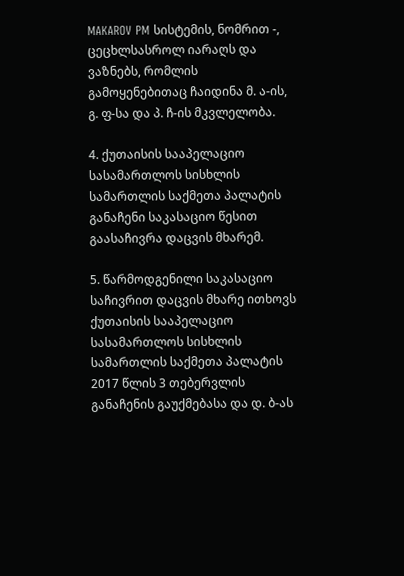MAKAROV PM სისტემის, ნომრით -, ცეცხლსასროლ იარაღს და ვაზნებს, რომლის გამოყენებითაც ჩაიდინა მ. ა-ის, გ. ფ-სა და პ. ჩ-ის მკვლელობა.

4. ქუთაისის სააპელაციო სასამართლოს სისხლის სამართლის საქმეთა პალატის განაჩენი საკასაციო წესით გაასაჩივრა დაცვის მხარემ.

5. წარმოდგენილი საკასაციო საჩივრით დაცვის მხარე ითხოვს ქუთაისის სააპელაციო სასამართლოს სისხლის სამართლის საქმეთა პალატის 2017 წლის 3 თებერვლის განაჩენის გაუქმებასა და დ. ბ-ას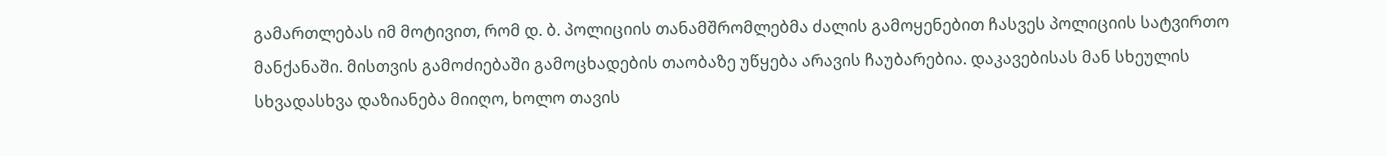გამართლებას იმ მოტივით, რომ დ. ბ. პოლიციის თანამშრომლებმა ძალის გამოყენებით ჩასვეს პოლიციის სატვირთო მანქანაში. მისთვის გამოძიებაში გამოცხადების თაობაზე უწყება არავის ჩაუბარებია. დაკავებისას მან სხეულის სხვადასხვა დაზიანება მიიღო, ხოლო თავის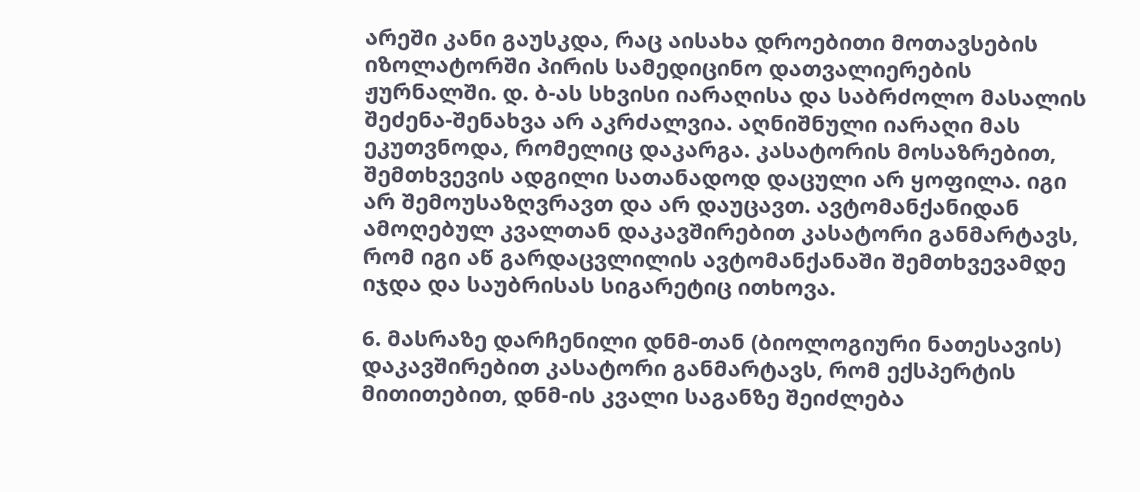არეში კანი გაუსკდა, რაც აისახა დროებითი მოთავსების იზოლატორში პირის სამედიცინო დათვალიერების ჟურნალში. დ. ბ-ას სხვისი იარაღისა და საბრძოლო მასალის შეძენა-შენახვა არ აკრძალვია. აღნიშნული იარაღი მას ეკუთვნოდა, რომელიც დაკარგა. კასატორის მოსაზრებით, შემთხვევის ადგილი სათანადოდ დაცული არ ყოფილა. იგი არ შემოუსაზღვრავთ და არ დაუცავთ. ავტომანქანიდან ამოღებულ კვალთან დაკავშირებით კასატორი განმარტავს, რომ იგი აწ გარდაცვლილის ავტომანქანაში შემთხვევამდე იჯდა და საუბრისას სიგარეტიც ითხოვა.

6. მასრაზე დარჩენილი დნმ-თან (ბიოლოგიური ნათესავის) დაკავშირებით კასატორი განმარტავს, რომ ექსპერტის მითითებით, დნმ-ის კვალი საგანზე შეიძლება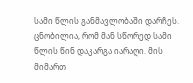სამი წლის განმავლობაში დარჩეს. ცნობილია, რომ მან სწორედ სამი წლის წინ დაკარგა იარაღი. მის მიმართ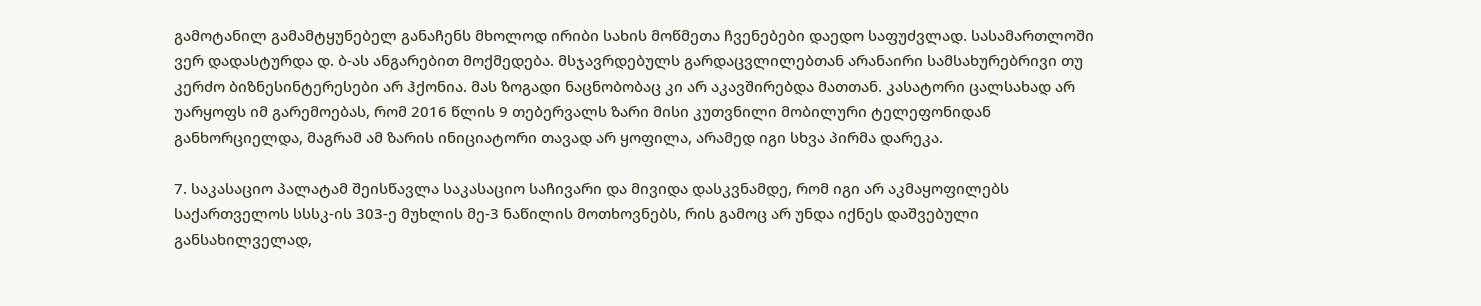გამოტანილ გამამტყუნებელ განაჩენს მხოლოდ ირიბი სახის მოწმეთა ჩვენებები დაედო საფუძვლად. სასამართლოში ვერ დადასტურდა დ. ბ-ას ანგარებით მოქმედება. მსჯავრდებულს გარდაცვლილებთან არანაირი სამსახურებრივი თუ კერძო ბიზნესინტერესები არ ჰქონია. მას ზოგადი ნაცნობობაც კი არ აკავშირებდა მათთან. კასატორი ცალსახად არ უარყოფს იმ გარემოებას, რომ 2016 წლის 9 თებერვალს ზარი მისი კუთვნილი მობილური ტელეფონიდან განხორციელდა, მაგრამ ამ ზარის ინიციატორი თავად არ ყოფილა, არამედ იგი სხვა პირმა დარეკა.

7. საკასაციო პალატამ შეისწავლა საკასაციო საჩივარი და მივიდა დასკვნამდე, რომ იგი არ აკმაყოფილებს საქართველოს სსსკ-ის 303-ე მუხლის მე-3 ნაწილის მოთხოვნებს, რის გამოც არ უნდა იქნეს დაშვებული განსახილველად,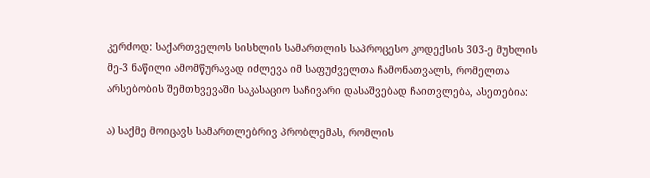კერძოდ: საქართველოს სისხლის სამართლის საპროცესო კოდექსის 303-ე მუხლის მე-3 ნაწილი ამომწურავად იძლევა იმ საფუძველთა ჩამონათვალს, რომელთა არსებობის შემთხვევაში საკასაციო საჩივარი დასაშვებად ჩაითვლება, ასეთებია:

ა) საქმე მოიცავს სამართლებრივ პრობლემას, რომლის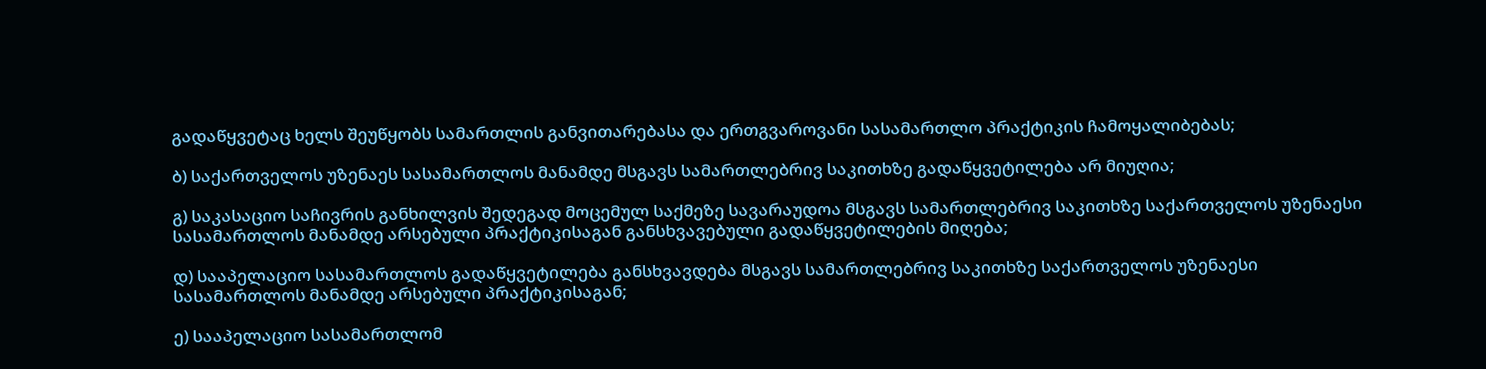გადაწყვეტაც ხელს შეუწყობს სამართლის განვითარებასა და ერთგვაროვანი სასამართლო პრაქტიკის ჩამოყალიბებას;

ბ) საქართველოს უზენაეს სასამართლოს მანამდე მსგავს სამართლებრივ საკითხზე გადაწყვეტილება არ მიუღია;

გ) საკასაციო საჩივრის განხილვის შედეგად მოცემულ საქმეზე სავარაუდოა მსგავს სამართლებრივ საკითხზე საქართველოს უზენაესი სასამართლოს მანამდე არსებული პრაქტიკისაგან განსხვავებული გადაწყვეტილების მიღება;

დ) სააპელაციო სასამართლოს გადაწყვეტილება განსხვავდება მსგავს სამართლებრივ საკითხზე საქართველოს უზენაესი სასამართლოს მანამდე არსებული პრაქტიკისაგან;

ე) სააპელაციო სასამართლომ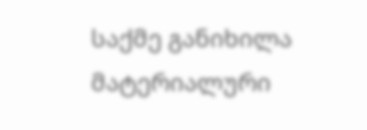საქმე განიხილა მატერიალური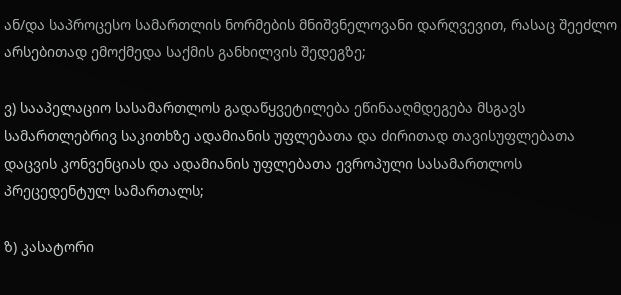ან/და საპროცესო სამართლის ნორმების მნიშვნელოვანი დარღვევით, რასაც შეეძლო არსებითად ემოქმედა საქმის განხილვის შედეგზე;

ვ) სააპელაციო სასამართლოს გადაწყვეტილება ეწინააღმდეგება მსგავს სამართლებრივ საკითხზე ადამიანის უფლებათა და ძირითად თავისუფლებათა დაცვის კონვენციას და ადამიანის უფლებათა ევროპული სასამართლოს პრეცედენტულ სამართალს;

ზ) კასატორი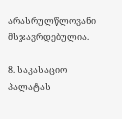არასრულწლოვანი მსჯავრდებულია.

8. საკასაციო პალატას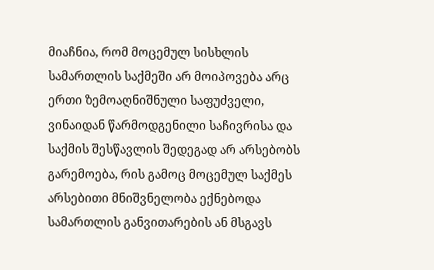მიაჩნია, რომ მოცემულ სისხლის სამართლის საქმეში არ მოიპოვება არც ერთი ზემოაღნიშნული საფუძველი, ვინაიდან წარმოდგენილი საჩივრისა და საქმის შესწავლის შედეგად არ არსებობს გარემოება, რის გამოც მოცემულ საქმეს არსებითი მნიშვნელობა ექნებოდა სამართლის განვითარების ან მსგავს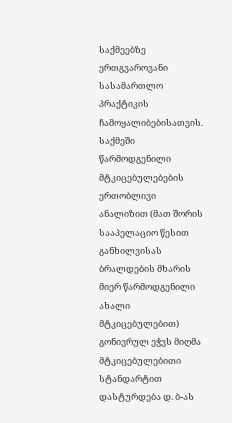საქმეებზე ერთგვაროვანი სასამართლო პრაქტიკის ჩამოყალიბებისათვის. საქმეში წარმოდგენილი მტკიცებულებების ერთობლივი ანალიზით (მათ შორის სააპელაციო წესით განხილვისას ბრალდების მხარის მიერ წარმოდგენილი ახალი მტკიცებულებით) გონივრულ ეჭვს მიღმა მტკიცებულებითი სტანდარტით დასტურდება დ. ბ-ას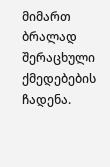მიმართ ბრალად შერაცხული ქმედებების ჩადენა.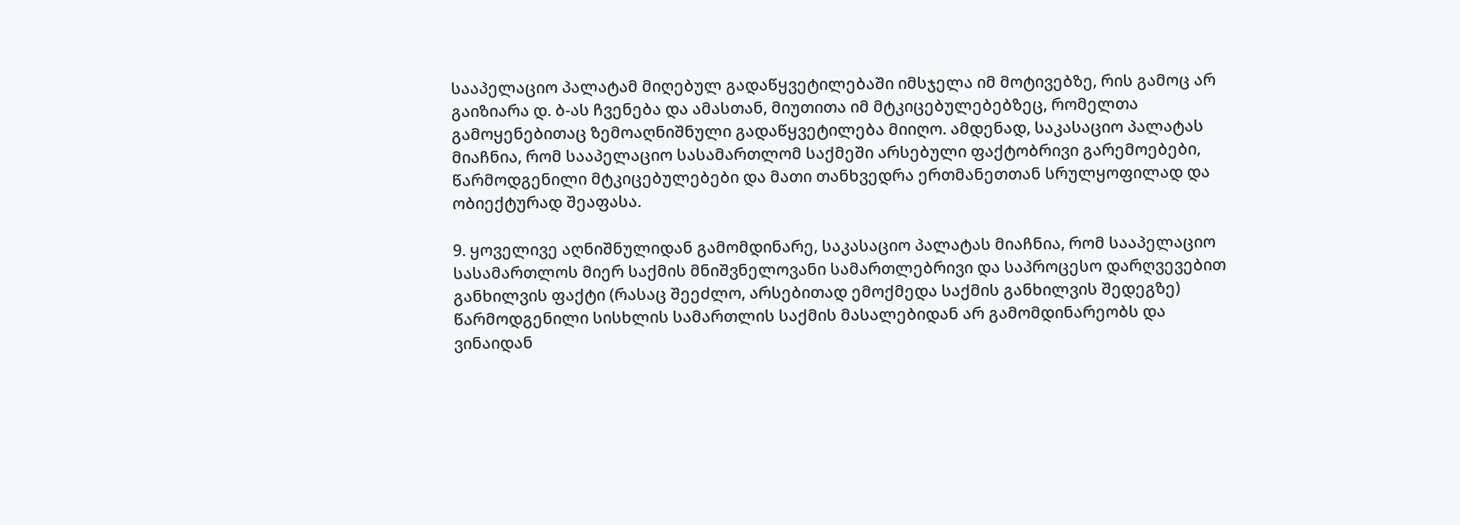სააპელაციო პალატამ მიღებულ გადაწყვეტილებაში იმსჯელა იმ მოტივებზე, რის გამოც არ გაიზიარა დ. ბ-ას ჩვენება და ამასთან, მიუთითა იმ მტკიცებულებებზეც, რომელთა გამოყენებითაც ზემოაღნიშნული გადაწყვეტილება მიიღო. ამდენად, საკასაციო პალატას მიაჩნია, რომ სააპელაციო სასამართლომ საქმეში არსებული ფაქტობრივი გარემოებები, წარმოდგენილი მტკიცებულებები და მათი თანხვედრა ერთმანეთთან სრულყოფილად და ობიექტურად შეაფასა.

9. ყოველივე აღნიშნულიდან გამომდინარე, საკასაციო პალატას მიაჩნია, რომ სააპელაციო სასამართლოს მიერ საქმის მნიშვნელოვანი სამართლებრივი და საპროცესო დარღვევებით განხილვის ფაქტი (რასაც შეეძლო, არსებითად ემოქმედა საქმის განხილვის შედეგზე) წარმოდგენილი სისხლის სამართლის საქმის მასალებიდან არ გამომდინარეობს და ვინაიდან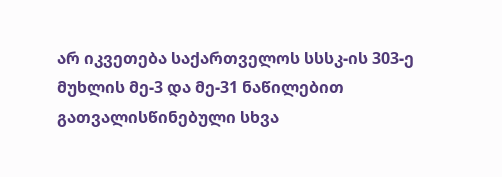არ იკვეთება საქართველოს სსსკ-ის 303-ე მუხლის მე-3 და მე-31 ნაწილებით გათვალისწინებული სხვა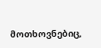მოთხოვნებიც,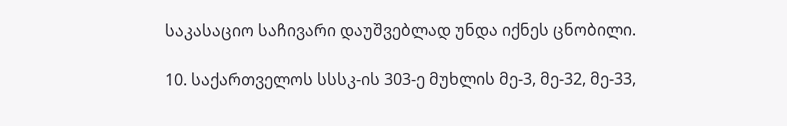საკასაციო საჩივარი დაუშვებლად უნდა იქნეს ცნობილი.

10. საქართველოს სსსკ-ის 303-ე მუხლის მე-3, მე-32, მე-33,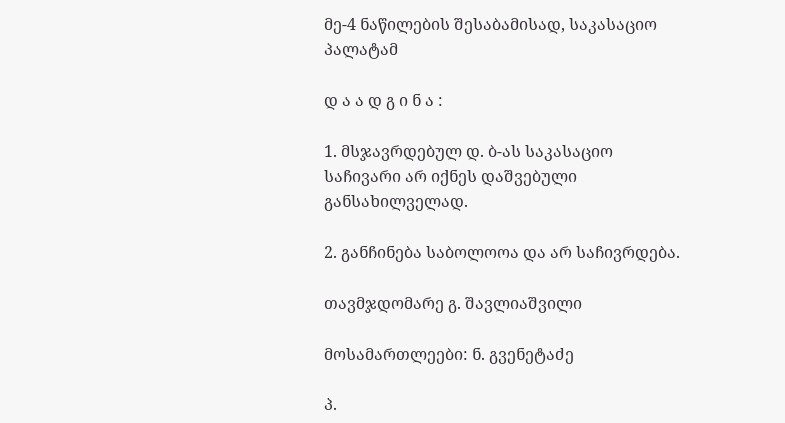მე-4 ნაწილების შესაბამისად, საკასაციო პალატამ

დ ა ა დ გ ი ნ ა :

1. მსჯავრდებულ დ. ბ-ას საკასაციო საჩივარი არ იქნეს დაშვებული განსახილველად.

2. განჩინება საბოლოოა და არ საჩივრდება.

თავმჯდომარე გ. შავლიაშვილი

მოსამართლეები: ნ. გვენეტაძე

პ.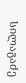სილაგაძე